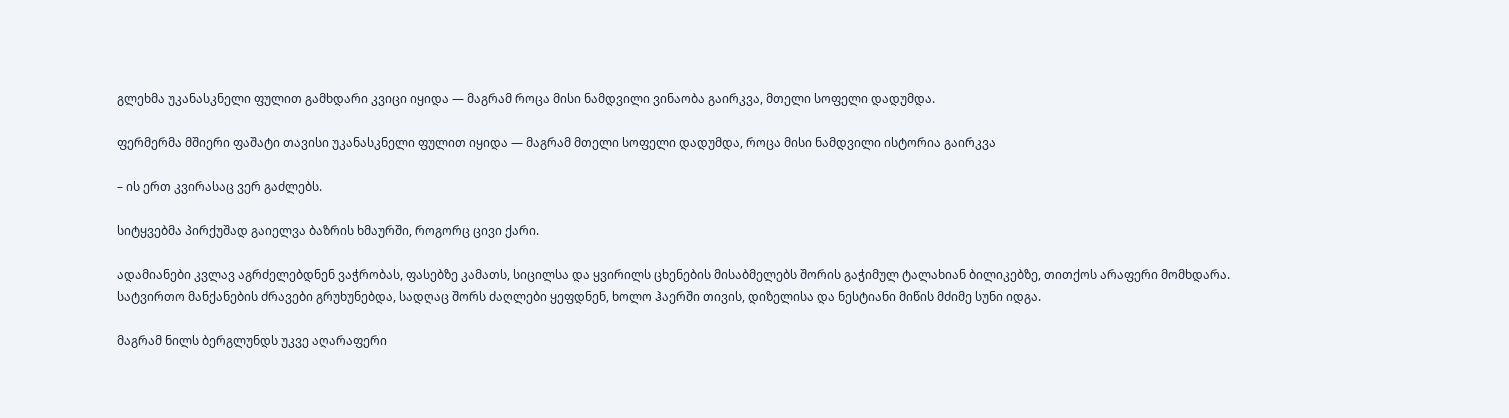გლეხმა უკანასკნელი ფულით გამხდარი კვიცი იყიდა — მაგრამ როცა მისი ნამდვილი ვინაობა გაირკვა, მთელი სოფელი დადუმდა.

ფერმერმა მშიერი ფაშატი თავისი უკანასკნელი ფულით იყიდა — მაგრამ მთელი სოფელი დადუმდა, როცა მისი ნამდვილი ისტორია გაირკვა

– ის ერთ კვირასაც ვერ გაძლებს.

სიტყვებმა პირქუშად გაიელვა ბაზრის ხმაურში, როგორც ცივი ქარი.

ადამიანები კვლავ აგრძელებდნენ ვაჭრობას, ფასებზე კამათს, სიცილსა და ყვირილს ცხენების მისაბმელებს შორის გაჭიმულ ტალახიან ბილიკებზე, თითქოს არაფერი მომხდარა. სატვირთო მანქანების ძრავები გრუხუნებდა, სადღაც შორს ძაღლები ყეფდნენ, ხოლო ჰაერში თივის, დიზელისა და ნესტიანი მიწის მძიმე სუნი იდგა.

მაგრამ ნილს ბერგლუნდს უკვე აღარაფერი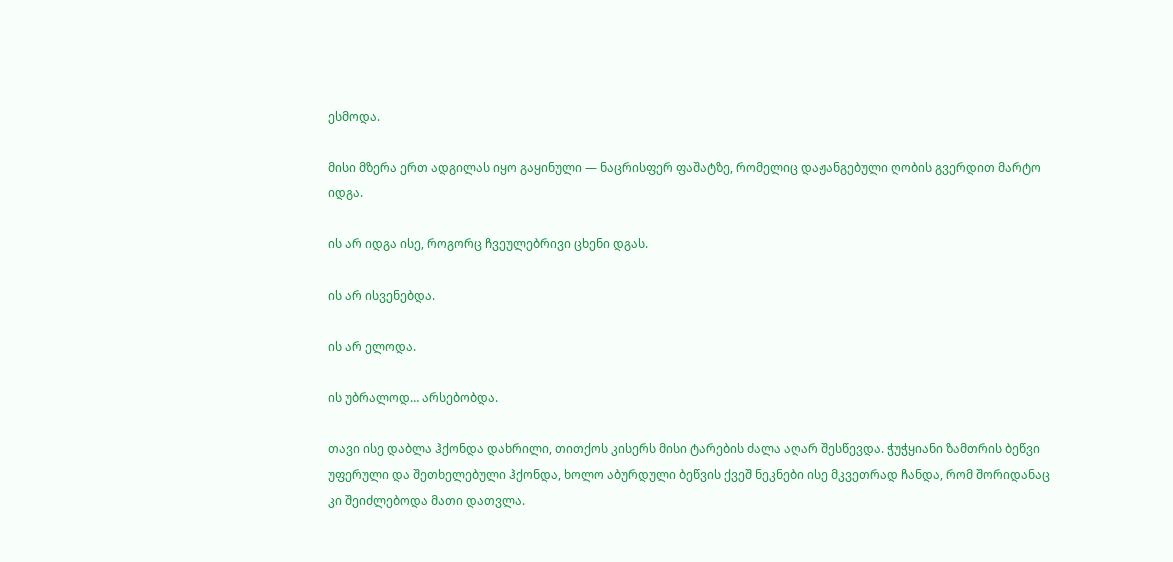ესმოდა.

მისი მზერა ერთ ადგილას იყო გაყინული — ნაცრისფერ ფაშატზე, რომელიც დაჟანგებული ღობის გვერდით მარტო იდგა.

ის არ იდგა ისე, როგორც ჩვეულებრივი ცხენი დგას.

ის არ ისვენებდა.

ის არ ელოდა.

ის უბრალოდ… არსებობდა.

თავი ისე დაბლა ჰქონდა დახრილი, თითქოს კისერს მისი ტარების ძალა აღარ შესწევდა. ჭუჭყიანი ზამთრის ბეწვი უფერული და შეთხელებული ჰქონდა, ხოლო აბურდული ბეწვის ქვეშ ნეკნები ისე მკვეთრად ჩანდა, რომ შორიდანაც კი შეიძლებოდა მათი დათვლა.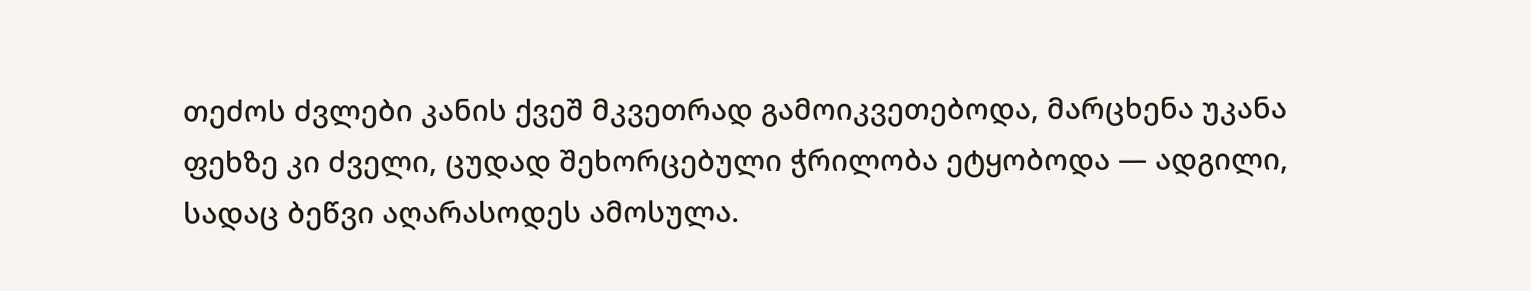თეძოს ძვლები კანის ქვეშ მკვეთრად გამოიკვეთებოდა, მარცხენა უკანა ფეხზე კი ძველი, ცუდად შეხორცებული ჭრილობა ეტყობოდა — ადგილი, სადაც ბეწვი აღარასოდეს ამოსულა.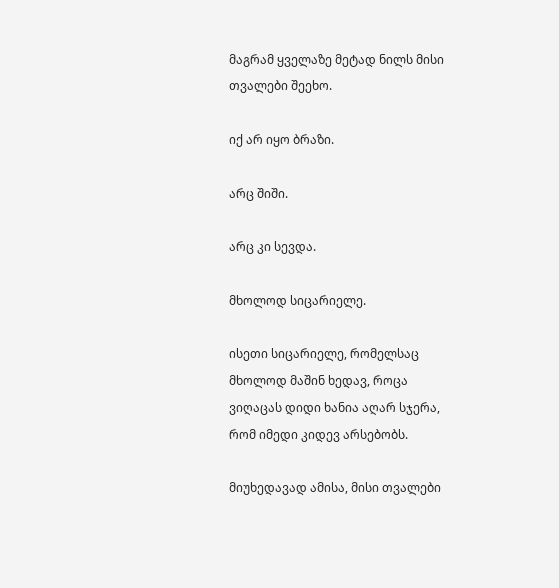მაგრამ ყველაზე მეტად ნილს მისი თვალები შეეხო.

იქ არ იყო ბრაზი.

არც შიში.

არც კი სევდა.

მხოლოდ სიცარიელე.

ისეთი სიცარიელე, რომელსაც მხოლოდ მაშინ ხედავ, როცა ვიღაცას დიდი ხანია აღარ სჯერა, რომ იმედი კიდევ არსებობს.

მიუხედავად ამისა, მისი თვალები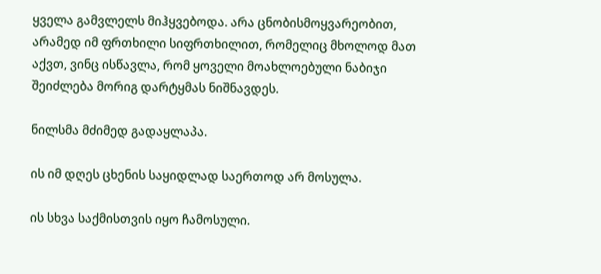ყველა გამვლელს მიჰყვებოდა. არა ცნობისმოყვარეობით, არამედ იმ ფრთხილი სიფრთხილით, რომელიც მხოლოდ მათ აქვთ, ვინც ისწავლა, რომ ყოველი მოახლოებული ნაბიჯი შეიძლება მორიგ დარტყმას ნიშნავდეს.

ნილსმა მძიმედ გადაყლაპა.

ის იმ დღეს ცხენის საყიდლად საერთოდ არ მოსულა.

ის სხვა საქმისთვის იყო ჩამოსული.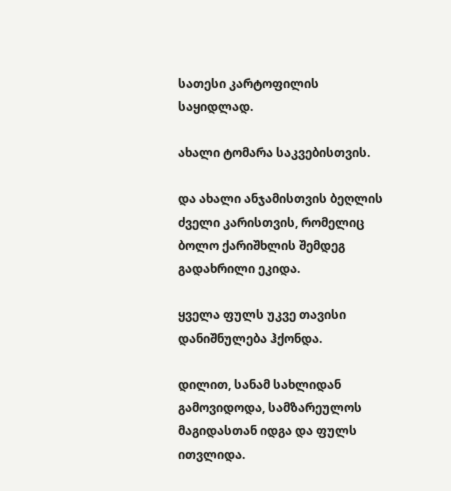სათესი კარტოფილის საყიდლად.

ახალი ტომარა საკვებისთვის.

და ახალი ანჯამისთვის ბეღლის ძველი კარისთვის, რომელიც ბოლო ქარიშხლის შემდეგ გადახრილი ეკიდა.

ყველა ფულს უკვე თავისი დანიშნულება ჰქონდა.

დილით, სანამ სახლიდან გამოვიდოდა, სამზარეულოს მაგიდასთან იდგა და ფულს ითვლიდა.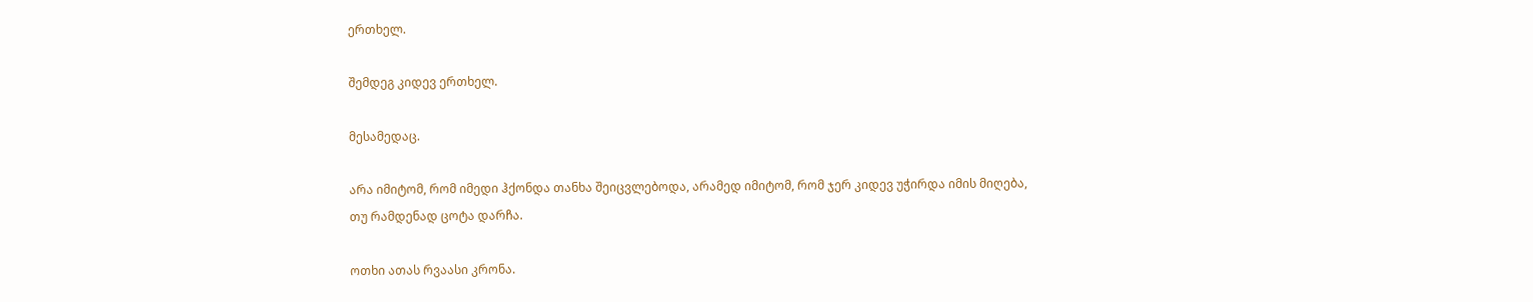ერთხელ.

შემდეგ კიდევ ერთხელ.

მესამედაც.

არა იმიტომ, რომ იმედი ჰქონდა თანხა შეიცვლებოდა, არამედ იმიტომ, რომ ჯერ კიდევ უჭირდა იმის მიღება, თუ რამდენად ცოტა დარჩა.

ოთხი ათას რვაასი კრონა.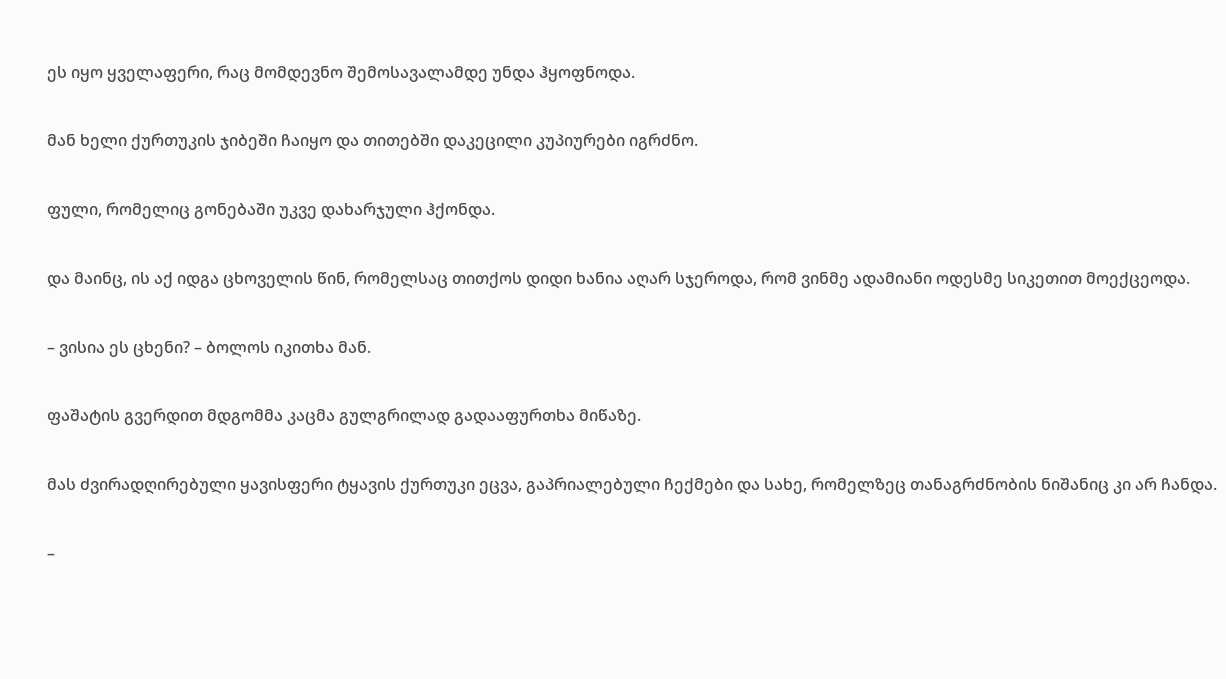ეს იყო ყველაფერი, რაც მომდევნო შემოსავალამდე უნდა ჰყოფნოდა.

მან ხელი ქურთუკის ჯიბეში ჩაიყო და თითებში დაკეცილი კუპიურები იგრძნო.

ფული, რომელიც გონებაში უკვე დახარჯული ჰქონდა.

და მაინც, ის აქ იდგა ცხოველის წინ, რომელსაც თითქოს დიდი ხანია აღარ სჯეროდა, რომ ვინმე ადამიანი ოდესმე სიკეთით მოექცეოდა.

– ვისია ეს ცხენი? – ბოლოს იკითხა მან.

ფაშატის გვერდით მდგომმა კაცმა გულგრილად გადააფურთხა მიწაზე.

მას ძვირადღირებული ყავისფერი ტყავის ქურთუკი ეცვა, გაპრიალებული ჩექმები და სახე, რომელზეც თანაგრძნობის ნიშანიც კი არ ჩანდა.

–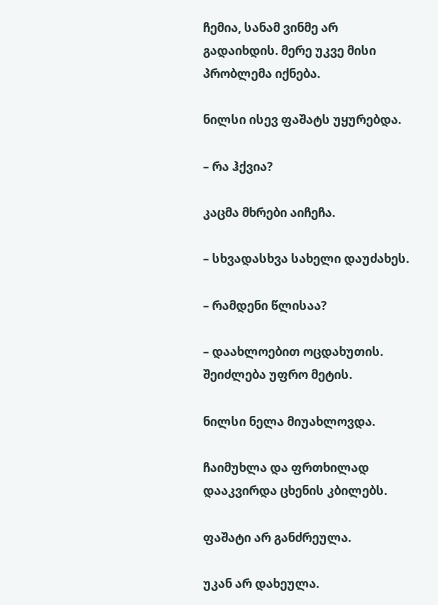ჩემია, სანამ ვინმე არ გადაიხდის. მერე უკვე მისი პრობლემა იქნება.

ნილსი ისევ ფაშატს უყურებდა.

– რა ჰქვია?

კაცმა მხრები აიჩეჩა.

– სხვადასხვა სახელი დაუძახეს.

– რამდენი წლისაა?

– დაახლოებით ოცდახუთის. შეიძლება უფრო მეტის.

ნილსი ნელა მიუახლოვდა.

ჩაიმუხლა და ფრთხილად დააკვირდა ცხენის კბილებს.

ფაშატი არ განძრეულა.

უკან არ დახეულა.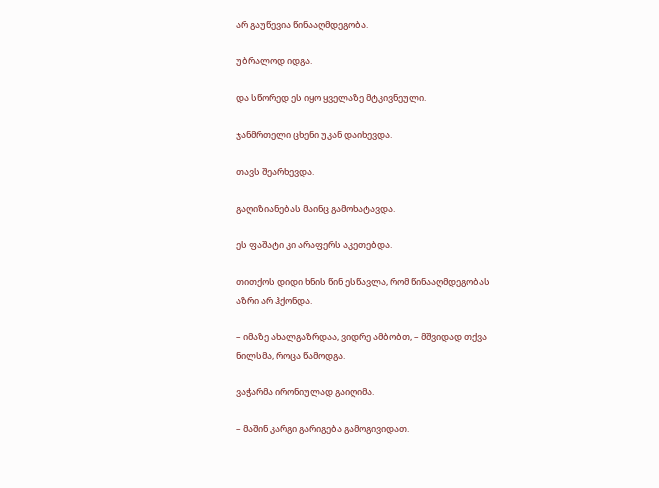არ გაუწევია წინააღმდეგობა.

უბრალოდ იდგა.

და სწორედ ეს იყო ყველაზე მტკივნეული.

ჯანმრთელი ცხენი უკან დაიხევდა.

თავს შეარხევდა.

გაღიზიანებას მაინც გამოხატავდა.

ეს ფაშატი კი არაფერს აკეთებდა.

თითქოს დიდი ხნის წინ ესწავლა, რომ წინააღმდეგობას აზრი არ ჰქონდა.

– იმაზე ახალგაზრდაა, ვიდრე ამბობთ, – მშვიდად თქვა ნილსმა, როცა წამოდგა.

ვაჭარმა ირონიულად გაიღიმა.

– მაშინ კარგი გარიგება გამოგივიდათ.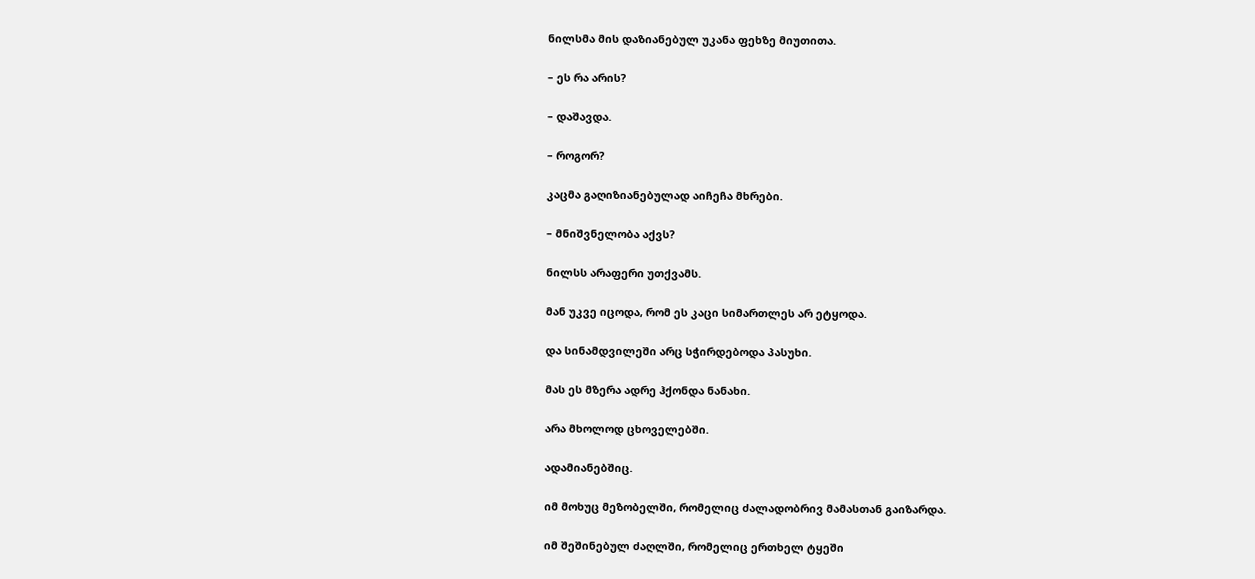ნილსმა მის დაზიანებულ უკანა ფეხზე მიუთითა.

– ეს რა არის?

– დაშავდა.

– როგორ?

კაცმა გაღიზიანებულად აიჩეჩა მხრები.

– მნიშვნელობა აქვს?

ნილსს არაფერი უთქვამს.

მან უკვე იცოდა, რომ ეს კაცი სიმართლეს არ ეტყოდა.

და სინამდვილეში არც სჭირდებოდა პასუხი.

მას ეს მზერა ადრე ჰქონდა ნანახი.

არა მხოლოდ ცხოველებში.

ადამიანებშიც.

იმ მოხუც მეზობელში, რომელიც ძალადობრივ მამასთან გაიზარდა.

იმ შეშინებულ ძაღლში, რომელიც ერთხელ ტყეში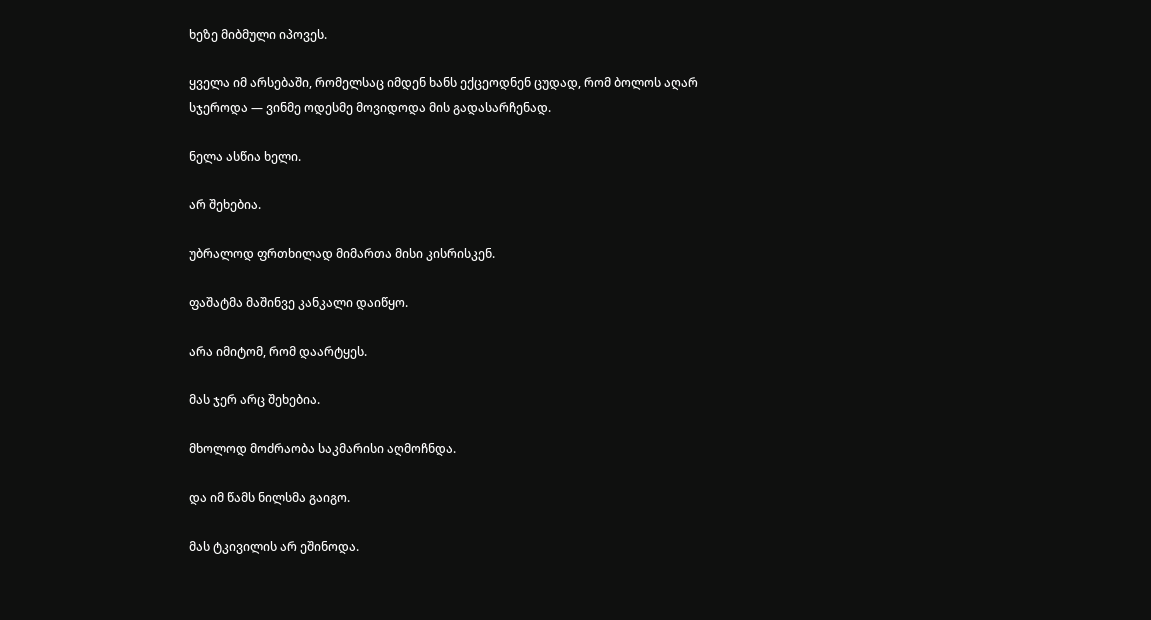ხეზე მიბმული იპოვეს.

ყველა იმ არსებაში, რომელსაც იმდენ ხანს ექცეოდნენ ცუდად, რომ ბოლოს აღარ სჯეროდა — ვინმე ოდესმე მოვიდოდა მის გადასარჩენად.

ნელა ასწია ხელი.

არ შეხებია.

უბრალოდ ფრთხილად მიმართა მისი კისრისკენ.

ფაშატმა მაშინვე კანკალი დაიწყო.

არა იმიტომ, რომ დაარტყეს.

მას ჯერ არც შეხებია.

მხოლოდ მოძრაობა საკმარისი აღმოჩნდა.

და იმ წამს ნილსმა გაიგო.

მას ტკივილის არ ეშინოდა.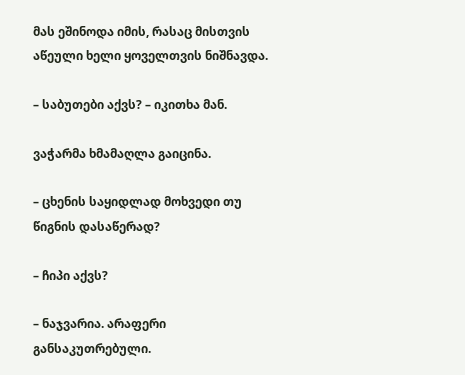მას ეშინოდა იმის, რასაც მისთვის აწეული ხელი ყოველთვის ნიშნავდა.

– საბუთები აქვს? – იკითხა მან.

ვაჭარმა ხმამაღლა გაიცინა.

– ცხენის საყიდლად მოხვედი თუ წიგნის დასაწერად?

– ჩიპი აქვს?

– ნაჯვარია. არაფერი განსაკუთრებული.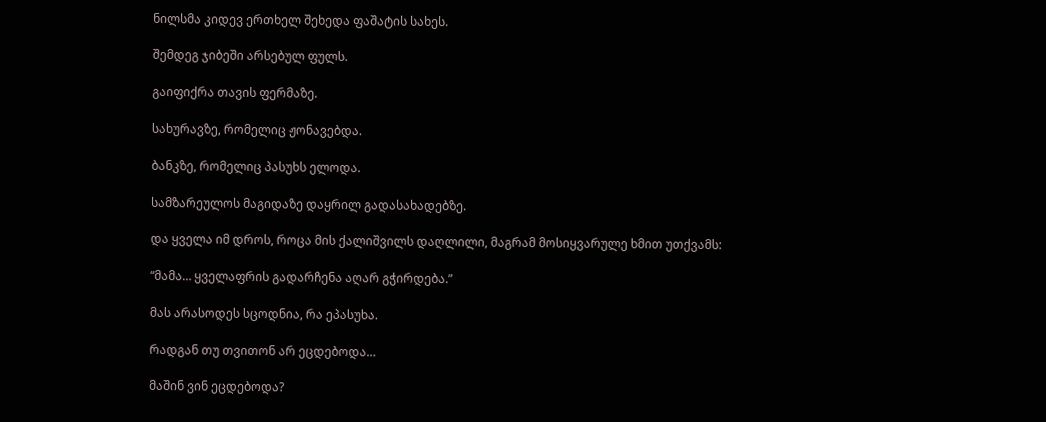ნილსმა კიდევ ერთხელ შეხედა ფაშატის სახეს.

შემდეგ ჯიბეში არსებულ ფულს.

გაიფიქრა თავის ფერმაზე.

სახურავზე, რომელიც ჟონავებდა.

ბანკზე, რომელიც პასუხს ელოდა.

სამზარეულოს მაგიდაზე დაყრილ გადასახადებზე.

და ყველა იმ დროს, როცა მის ქალიშვილს დაღლილი, მაგრამ მოსიყვარულე ხმით უთქვამს:

“მამა… ყველაფრის გადარჩენა აღარ გჭირდება.”

მას არასოდეს სცოდნია, რა ეპასუხა.

რადგან თუ თვითონ არ ეცდებოდა…

მაშინ ვინ ეცდებოდა?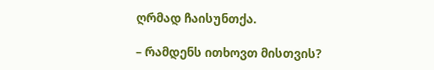ღრმად ჩაისუნთქა.

– რამდენს ითხოვთ მისთვის?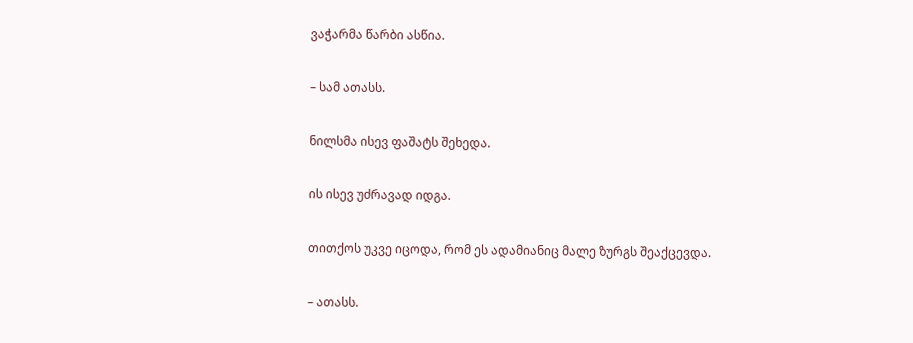ვაჭარმა წარბი ასწია.

– სამ ათასს.

ნილსმა ისევ ფაშატს შეხედა.

ის ისევ უძრავად იდგა.

თითქოს უკვე იცოდა, რომ ეს ადამიანიც მალე ზურგს შეაქცევდა.

– ათასს.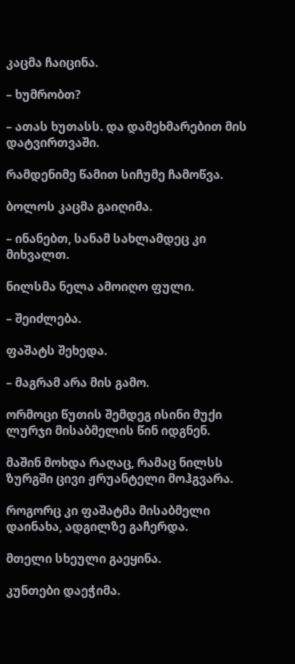კაცმა ჩაიცინა.

– ხუმრობთ?

– ათას ხუთასს. და დამეხმარებით მის დატვირთვაში.

რამდენიმე წამით სიჩუმე ჩამოწვა.

ბოლოს კაცმა გაიღიმა.

– ინანებთ, სანამ სახლამდეც კი მიხვალთ.

ნილსმა ნელა ამოიღო ფული.

– შეიძლება.

ფაშატს შეხედა.

– მაგრამ არა მის გამო.

ორმოცი წუთის შემდეგ ისინი მუქი ლურჯი მისაბმელის წინ იდგნენ.

მაშინ მოხდა რაღაც, რამაც ნილსს ზურგში ცივი ჟრუანტელი მოჰგვარა.

როგორც კი ფაშატმა მისაბმელი დაინახა, ადგილზე გაჩერდა.

მთელი სხეული გაეყინა.

კუნთები დაეჭიმა.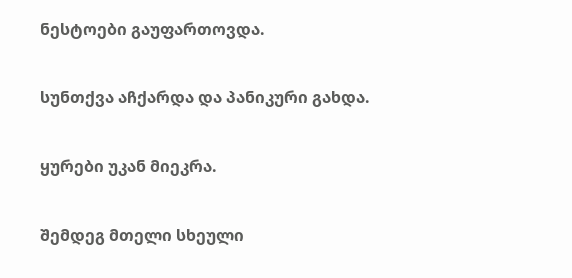ნესტოები გაუფართოვდა.

სუნთქვა აჩქარდა და პანიკური გახდა.

ყურები უკან მიეკრა.

შემდეგ მთელი სხეული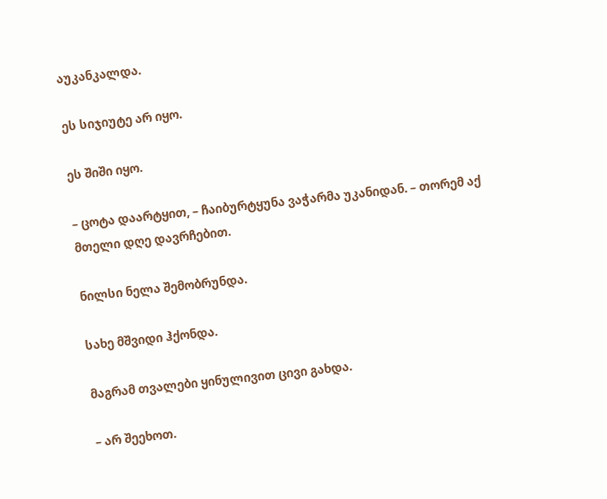აუკანკალდა.

ეს სიჯიუტე არ იყო.

ეს შიში იყო.

– ცოტა დაარტყით, – ჩაიბურტყუნა ვაჭარმა უკანიდან. – თორემ აქ მთელი დღე დავრჩებით.

ნილსი ნელა შემობრუნდა.

სახე მშვიდი ჰქონდა.

მაგრამ თვალები ყინულივით ცივი გახდა.

– არ შეეხოთ.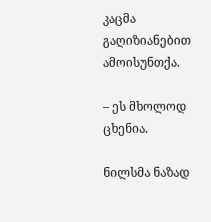კაცმა გაღიზიანებით ამოისუნთქა.

– ეს მხოლოდ ცხენია.

ნილსმა ნაზად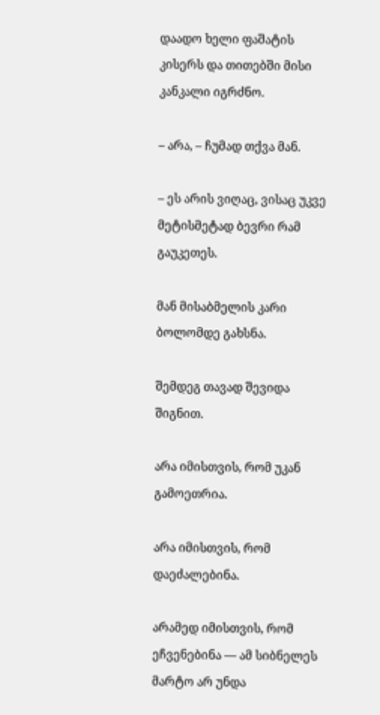დაადო ხელი ფაშატის კისერს და თითებში მისი კანკალი იგრძნო.

– არა, – ჩუმად თქვა მან.

– ეს არის ვიღაც, ვისაც უკვე მეტისმეტად ბევრი რამ გაუკეთეს.

მან მისაბმელის კარი ბოლომდე გახსნა.

შემდეგ თავად შევიდა შიგნით.

არა იმისთვის, რომ უკან გამოეთრია.

არა იმისთვის, რომ დაეძალებინა.

არამედ იმისთვის, რომ ეჩვენებინა — ამ სიბნელეს მარტო არ უნდა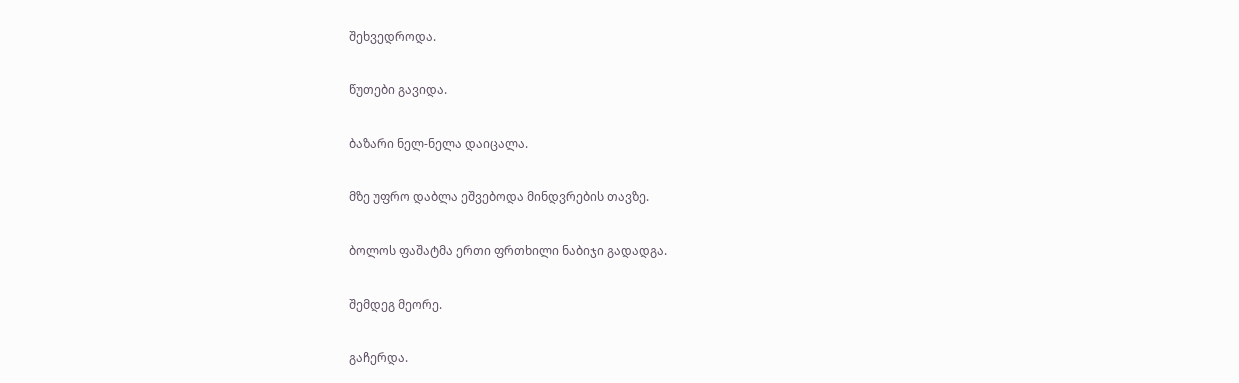შეხვედროდა.

წუთები გავიდა.

ბაზარი ნელ-ნელა დაიცალა.

მზე უფრო დაბლა ეშვებოდა მინდვრების თავზე.

ბოლოს ფაშატმა ერთი ფრთხილი ნაბიჯი გადადგა.

შემდეგ მეორე.

გაჩერდა.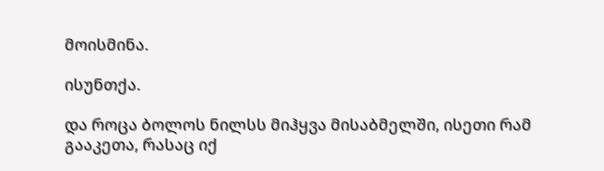მოისმინა.

ისუნთქა.

და როცა ბოლოს ნილსს მიჰყვა მისაბმელში, ისეთი რამ გააკეთა, რასაც იქ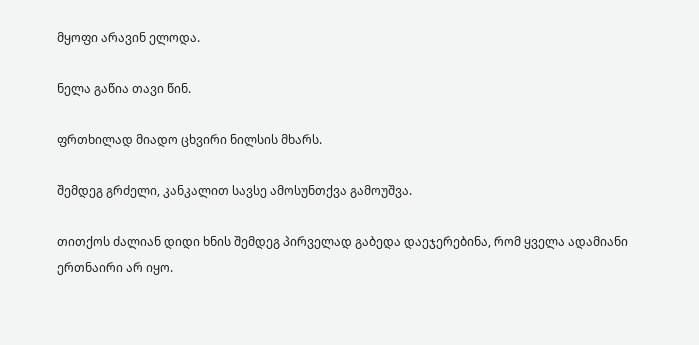მყოფი არავინ ელოდა.

ნელა გაწია თავი წინ.

ფრთხილად მიადო ცხვირი ნილსის მხარს.

შემდეგ გრძელი, კანკალით სავსე ამოსუნთქვა გამოუშვა.

თითქოს ძალიან დიდი ხნის შემდეგ პირველად გაბედა დაეჯერებინა, რომ ყველა ადამიანი ერთნაირი არ იყო.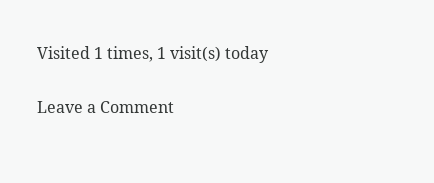Visited 1 times, 1 visit(s) today

Leave a Comment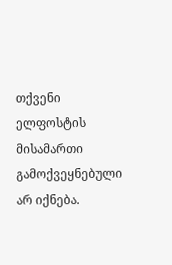თქვენი ელფოსტის მისამართი გამოქვეყნებული არ იქნება.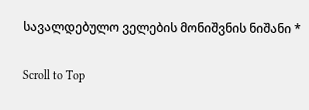სავალდებულო ველების მონიშვნის ნიშანი *

Scroll to Top